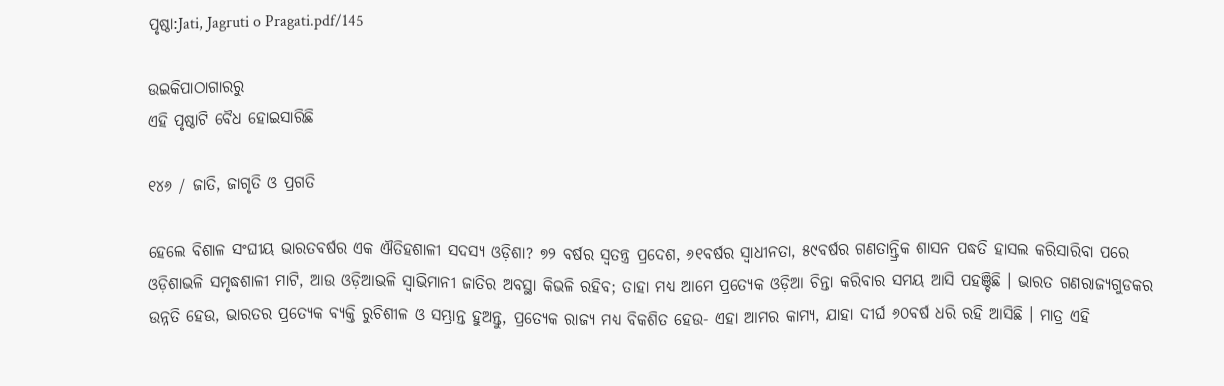ପୃଷ୍ଠା:Jati, Jagruti o Pragati.pdf/145

ଉଇକିପାଠାଗାର‌ରୁ
ଏହି ପୃଷ୍ଠାଟି ବୈଧ ହୋଇସାରିଛି

୧୪୬ / ଜାତି, ଜାଗୃତି ଓ ପ୍ରଗତି

ହେଲେ ବିଶାଳ ସଂଘୀୟ ଭାରତବର୍ଷର ଏକ ଐତିହଶାଳୀ ସଦସ୍ୟ ଓଡ଼ିଶା? ୭୨ ବର୍ଷର ସ୍ୱତନ୍ତ୍ର ପ୍ରଦେଶ, ୬୧ବର୍ଷର ସ୍ୱାଧୀନତା, ୫୯ବର୍ଷର ଗଣତାନ୍ତ୍ରିକ ଶାସନ ପଦ୍ଧତି ହାସଲ କରିସାରିବା ପରେ ଓଡ଼ିଶାଭଳି ସମୃଦ୍ଧଶାଳୀ ମାଟି, ଆଉ ଓଡ଼ିଆଭଳି ସ୍ୱାଭିମାନୀ ଜାତିର ଅବସ୍ଥା କିଭଳି ରହିବ; ତାହା ମଧ୍ୟ ଆମେ ପ୍ରତ୍ୟେକ ଓଡ଼ିଆ ଚିନ୍ତା କରିବାର ସମୟ ଆସି ପହଞ୍ଚିଛି । ଭାରତ ଗଣରାଜ୍ୟଗୁଡକର ଉନ୍ନତି ହେଉ, ଭାରତର ପ୍ରତ୍ୟେକ ବ୍ୟକ୍ତି ରୁଚିଶୀଳ ଓ ସମ୍ଭ୍ରାନ୍ତ ହୁଅନ୍ତୁ, ପ୍ରତ୍ୟେକ ରାଜ୍ୟ ମଧ୍ୟ ବିକଶିତ ହେଉ- ଏହା ଆମର କାମ୍ୟ, ଯାହା ଦୀର୍ଘ ୬୦ବର୍ଷ ଧରି ରହି ଆସିଛି । ମାତ୍ର ଏହି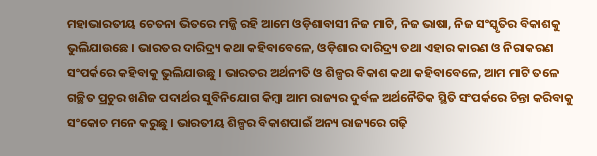ମହାଭାରତୀୟ ଚେତନା ଭିତରେ ମଜ୍ଜି ରହି ଆମେ ଓଡ଼ିଶାବାସୀ ନିଜ ମାଟି, ନିଜ ଭାଷା, ନିଜ ସଂସ୍କୃତିର ବିକାଶକୁ ଭୁଲିଯାଉଛେ । ଭାରତର ଦାରିଦ୍ର୍ୟ କଥା କହିବାବେଳେ, ଓଡ଼ିଶାର ଦାରିଦ୍ର୍ୟ ତଥା ଏହାର କାରଣ ଓ ନିରାକରଣ ସଂପର୍କରେ କହିବାକୁ ଭୁଲିଯାଉଛୁ । ଭାରତର ଅର୍ଥନୀତି ଓ ଶିଳ୍ପର ବିକାଶ କଥା କହିବାବେଳେ, ଆମ ମାଟି ତଳେ ଗଚ୍ଛିତ ପ୍ରଚୁର ଖଣିଜ ପଦାର୍ଥର ସୁବିନିଯୋଗ କିମ୍ବା ଆମ ରାଜ୍ୟର ଦୁର୍ବଳ ଅର୍ଥନୈତିକ ସ୍ଥିତି ସଂପର୍କରେ ଚିନ୍ତା କରିବାକୁ ସଂକୋଚ ମନେ କରୁଛୁ । ଭାରତୀୟ ଶିଳ୍ପର ବିକାଶପାଇଁ ଅନ୍ୟ ରାଜ୍ୟରେ ଗଢ଼ି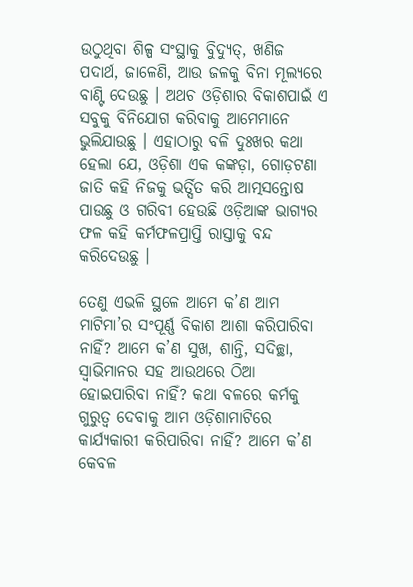ଉଠୁଥିବା ଶିଳ୍ପ ସଂସ୍ଥାକୁ ବିୁଦ୍ୟୁତ୍, ଖଣିଜ ପଦାର୍ଥ, ଜାଳେଣି, ଆଉ ଜଳକୁ ବିନା ମୂଲ୍ୟରେ ବାଣ୍ଟି ଦେଉଛୁ । ଅଥଚ ଓଡ଼ିଶାର ବିକାଶପାଇଁ ଏ ସବୁକୁ ବିନିଯୋଗ କରିବାକୁ ଆମେମାନେ ଭୁଲିଯାଉଛୁ । ଏହାଠାରୁ ବଳି ଦୁଃଖର କଥା ହେଲା ଯେ, ଓଡ଼ିଶା ଏକ କଙ୍କଡ଼ା, ଗୋଡ଼ଟଣା ଜାତି କହି ନିଜକୁ ଭର୍ତ୍ସିତ କରି ଆତ୍ମସନ୍ତୋଷ ପାଉଛୁ ଓ ଗରିବୀ ହେଉଛି ଓଡ଼ିଆଙ୍କ ଭାଗ୍ୟର ଫଳ କହି କର୍ମଫଳପ୍ରାପ୍ତି ରାସ୍ତାକୁ ବନ୍ଦ କରିଦେଉଛୁ ।

ତେଣୁ ଏଭଳି ସ୍ଥଳେ ଆମେ କ’ଣ ଆମ ମାଟିମା’ର ସଂପୂର୍ଣ୍ଣ ବିକାଶ ଆଶା କରିପାରିବା ନାହିଁ? ଆମେ କ’ଣ ସୁଖ, ଶାନ୍ତି, ସଦିଚ୍ଛା, ସ୍ୱାଭିମାନର ସହ ଆଉଥରେ ଠିଆ ହୋଇପାରିବା ନାହିଁ? କଥା ବଳରେ କର୍ମକୁ ଗୁରୁତ୍ୱ ଦେବାକୁ ଆମ ଓଡ଼ିଶାମାଟିରେ କାର୍ଯ୍ୟକାରୀ କରିପାରିବା ନାହିଁ? ଆମେ କ’ଣ କେବଳ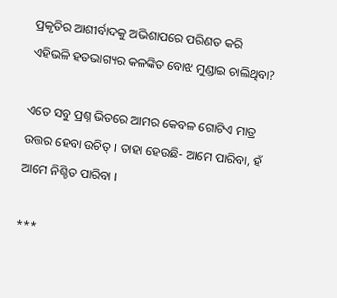ପ୍ରକୃତିର ଆଶୀର୍ବାଦକୁ ଅଭିଶାପରେ ପରିଣତ କରି ଏହିଭଳି ହତଭାଗ୍ୟର କଳଙ୍କିତ ବୋଝ ମୁଣ୍ଡାଇ ଚାଲିଥିବା?

ଏତେ ସବୁ ପ୍ରଶ୍ନ ଭିତରେ ଆମର କେବଳ ଗୋଟିଏ ମାତ୍ର ଉତ୍ତର ହେବା ଉଚିତ୍ । ତାହା ହେଉଛି- ଆମେ ପାରିବା, ହଁ ଆମେ ନିଶ୍ଚିତ ପାରିବା ।

***